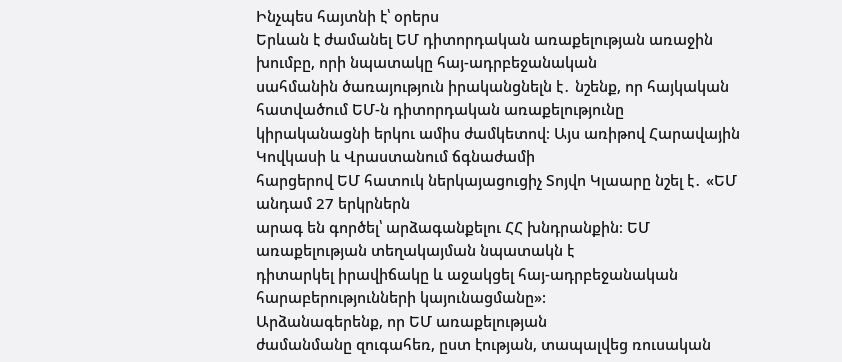Ինչպես հայտնի է՝ օրերս
Երևան է ժամանել ԵՄ դիտորդական առաքելության առաջին խումբը, որի նպատակը հայ-ադրբեջանական
սահմանին ծառայություն իրականցնելն է․ նշենք, որ հայկական հատվածում ԵՄ-ն դիտորդական առաքելությունը
կիրականացնի երկու ամիս ժամկետով։ Այս առիթով Հարավային Կովկասի և Վրաստանում ճգնաժամի
հարցերով ԵՄ հատուկ ներկայացուցիչ Տոյվո Կլաարը նշել է․ «ԵՄ անդամ 27 երկրներն
արագ են գործել՝ արձագանքելու ՀՀ խնդրանքին։ ԵՄ առաքելության տեղակայման նպատակն է
դիտարկել իրավիճակը և աջակցել հայ-ադրբեջանական հարաբերությունների կայունացմանը»:
Արձանագերենք, որ ԵՄ առաքելության
ժամանմանը զուգահեռ, ըստ էության, տապալվեց ռուսական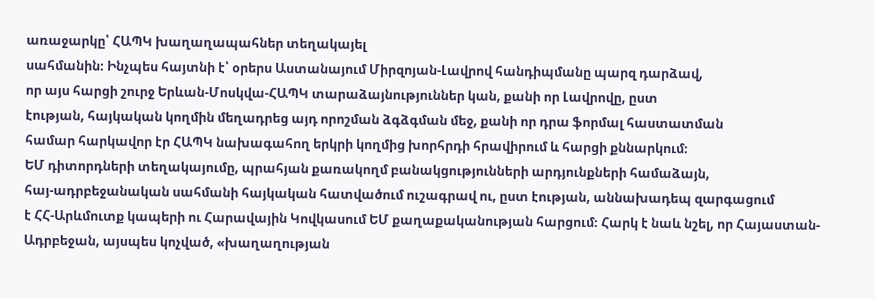առաջարկը՝ ՀԱՊԿ խաղաղապահներ տեղակայել
սահմանին։ Ինչպես հայտնի է՝ օրերս Աստանայում Միրզոյան-Լավրով հանդիպմանը պարզ դարձավ,
որ այս հարցի շուրջ Երևան-Մոսկվա-ՀԱՊԿ տարաձայնություններ կան, քանի որ Լավրովը, ըստ
էության, հայկական կողմին մեղադրեց այդ որոշման ձգձգման մեջ, քանի որ դրա ֆորմալ հաստատման
համար հարկավոր էր ՀԱՊԿ նախագահող երկրի կողմից խորհրդի հրավիրում և հարցի քննարկում։
ԵՄ դիտորդների տեղակայումը, պրահյան քառակողմ բանակցությունների արդյունքների համաձայն,
հայ-ադրբեջանական սահմանի հայկական հատվածում ուշագրավ ու, ըստ էության, աննախադեպ զարգացում
է ՀՀ-Արևմուտք կապերի ու Հարավային Կովկասում ԵՄ քաղաքականության հարցում։ Հարկ է նաև նշել, որ Հայաստան-Ադրբեջան, այսպես կոչված, «խաղաղության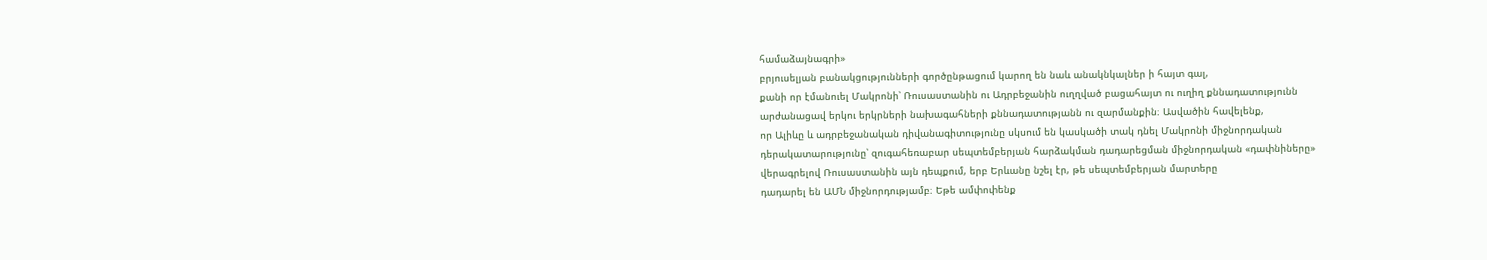համաձայնագրի»
բրյուսելյան բանակցությունների գործընթացում կարող են նաև անակնկալներ ի հայտ գալ,
քանի որ էմանուել Մակրոնի՝ Ռուսաստանին ու Ադրբեջանին ուղղված բացահայտ ու ուղիղ քննադատությունն
արժանացավ երկու երկրների նախագահների քննադատությանն ու զարմանքին։ Ասվածին հավելենք,
որ Ալիևը և ադրբեջանական դիվանագիտությունը սկսում են կասկածի տակ դնել Մակրոնի միջնորդական
դերակատարությունը՝ զուգահեռաբար սեպտեմբերյան հարձակման դադարեցման միջնորդական «դափնիները»
վերագրելով Ռուսաստանին այն դեպքում, երբ Երևանը նշել էր, թե սեպտեմբերյան մարտերը
դադարել են ԱՄՆ միջնորդությամբ։ Եթե ամփոփենք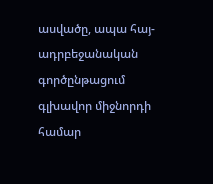ասվածը, ապա հայ-ադրբեջանական գործընթացում
գլխավոր միջնորդի համար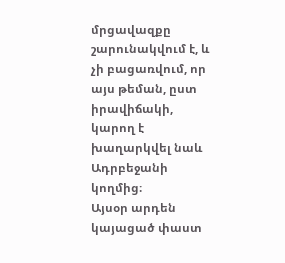մրցավազքը շարունակվում է, և չի բացառվում, որ այս թեման, ըստ
իրավիճակի, կարող է խաղարկվել նաև Ադրբեջանի կողմից։
Այսօր արդեն կայացած փաստ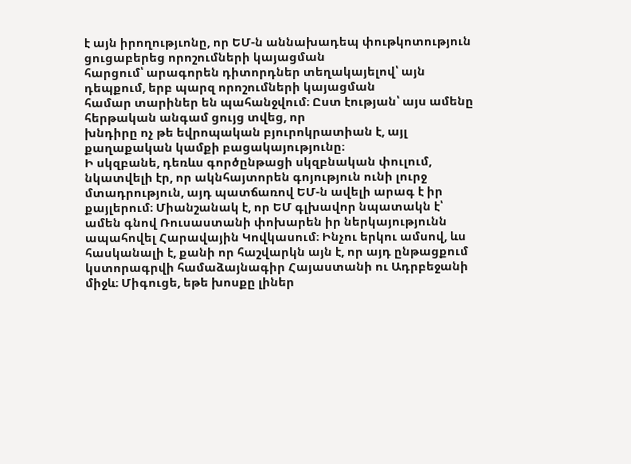է այն իրողությւոնը, որ ԵՄ-ն աննախադեպ փութկոտություն ցուցաբերեց որոշումների կայացման
հարցում՝ արագորեն դիտորդներ տեղակայելով՝ այն դեպքում, երբ պարզ որոշումների կայացման
համար տարիներ են պահանջվում։ Ըստ էության՝ այս ամենը հերթական անգամ ցույց տվեց, որ
խնդիրը ոչ թե եվրոպական բյուրոկրատիան է, այլ քաղաքական կամքի բացակայությունը։
Ի սկզբանե, դեռևս գործընթացի սկզբնական փուլում, նկատվելի էր, որ ակնհայտորեն գոյություն ունի լուրջ մտադրություն, այդ պատճառով ԵՄ-ն ավելի արագ է իր քայլերում։ Միանշանակ է, որ ԵՄ գլխավոր նպատակն է՝ ամեն գնով Ռուսաստանի փոխարեն իր ներկայությունն ապահովել Հարավային Կովկասում։ Ինչու երկու ամսով, ևս հասկանալի է, քանի որ հաշվարկն այն է, որ այդ ընթացքում կստորագրվի համաձայնագիր Հայաստանի ու Ադրբեջանի միջև։ Միգուցե, եթե խոսքը լիներ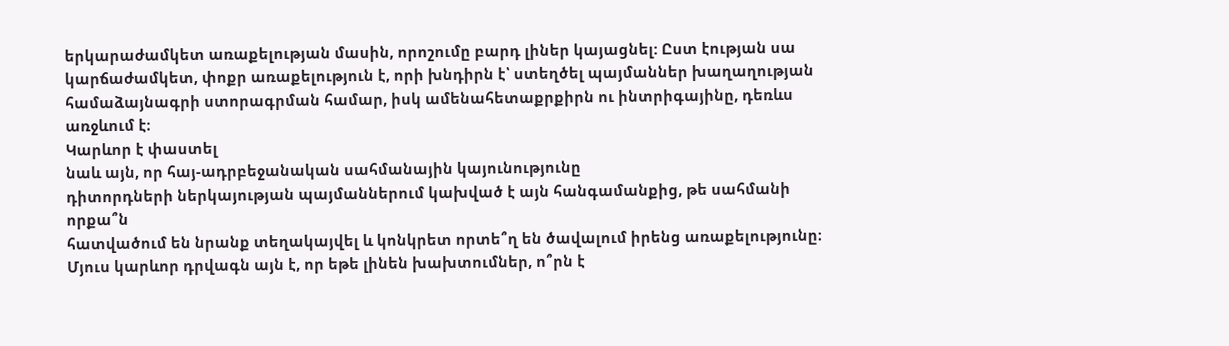երկարաժամկետ առաքելության մասին, որոշումը բարդ լիներ կայացնել: Ըստ էության սա կարճաժամկետ, փոքր առաքելություն է, որի խնդիրն է՝ ստեղծել պայմաններ խաղաղության համաձայնագրի ստորագրման համար, իսկ ամենահետաքրքիրն ու ինտրիգայինը, դեռևս առջևում է։
Կարևոր է փաստել
նաև այն, որ հայ-ադրբեջանական սահմանային կայունությունը
դիտորդների ներկայության պայմաններում կախված է այն հանգամանքից, թե սահմանի որքա՞ն
հատվածում են նրանք տեղակայվել և կոնկրետ որտե՞ղ են ծավալում իրենց առաքելությունը։
Մյուս կարևոր դրվագն այն է, որ եթե լինեն խախտումներ, ո՞րն է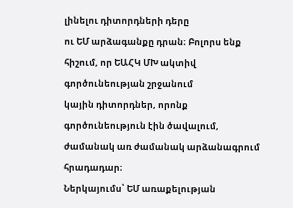լինելու դիտորդների դերը
ու ԵՄ արձագանքը դրան։ Բոլորս ենք հիշում, որ ԵԱՀԿ ՄԽ ակտիվ գործունեության շրջանում
կային դիտորդներ, որոնք գործունեություն էին ծավալում, ժամանակ առ ժամանակ արձանագրում
հրադադար։
Ներկայումս՝ ԵՄ առաքելության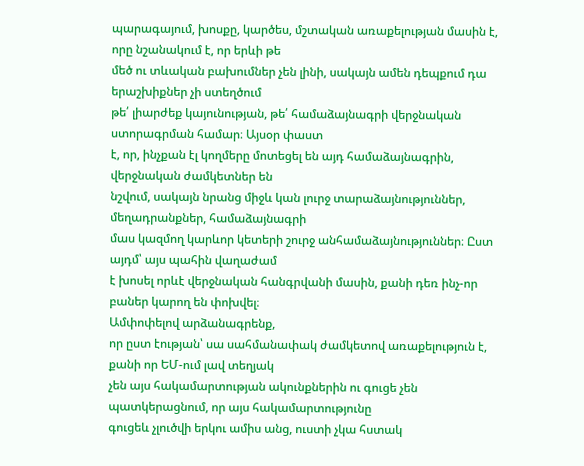պարագայում, խոսքը, կարծես, մշտական առաքելության մասին է, որը նշանակում է, որ երևի թե
մեծ ու տևական բախումներ չեն լինի, սակայն ամեն դեպքում դա երաշխիքներ չի ստեղծում
թե՛ լիարժեք կայունության, թե՛ համաձայնագրի վերջնական ստորագրման համար։ Այսօր փաստ
է, որ, ինչքան էլ կողմերը մոտեցել են այդ համաձայնագրին, վերջնական ժամկետներ են
նշվում, սակայն նրանց միջև կան լուրջ տարաձայնություններ, մեղադրանքներ, համաձայնագրի
մաս կազմող կարևոր կետերի շուրջ անհամաձայնություններ։ Ըստ այդմ՝ այս պահին վաղաժամ
է խոսել որևէ վերջնական հանգրվանի մասին, քանի դեռ ինչ-որ բաներ կարող են փոխվել։
Ամփոփելով արձանագրենք,
որ ըստ էության՝ սա սահմանափակ ժամկետով առաքելություն է, քանի որ ԵՄ-ում լավ տեղյակ
չեն այս հակամարտության ակունքներին ու գուցե չեն պատկերացնում, որ այս հակամարտությունը
գուցեև չլուծվի երկու ամիս անց, ուստի չկա հստակ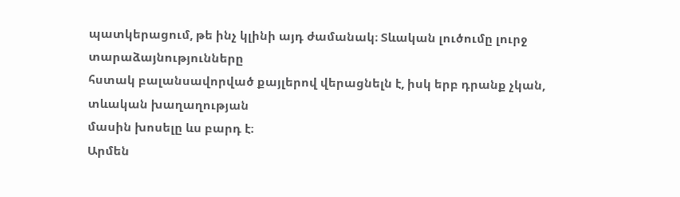պատկերացում, թե ինչ կլինի այդ ժամանակ։ Տևական լուծումը լուրջ տարաձայնությունները
հստակ բալանսավորված քայլերով վերացնելն է, իսկ երբ դրանք չկան, տևական խաղաղության
մասին խոսելը ևս բարդ է։
Արմեն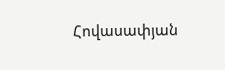Հովասափյան